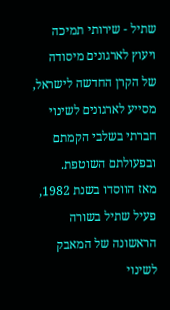שתיל - שירותי תמיכה ויעוץ לארגונים מיסודה של הקרן החדשה לישראל, מסייע לארגונים לשינוי חברתי בשלבי הקמתם ובפעולתם השוטפת.
מאז הווסדו בשנת 1982, פעיל שתיל בשורה הראשונה של המאבק לשינוי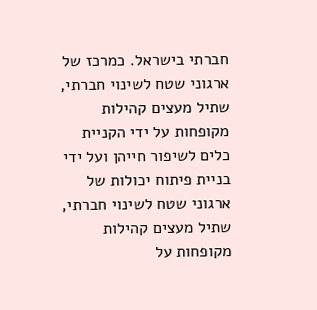חברתי בישראל. כמרכז של ארגוני שטח לשינוי חברתי, שתיל מעצים קהילות מקופחות על ידי הקניית כלים לשיפור חייהן ועל ידי בניית פיתוח יכולות של ארגוני שטח לשינוי חברתי, שתיל מעצים קהילות מקופחות על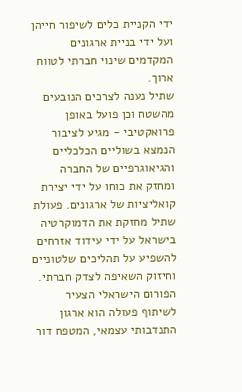ידי הקניית כלים לשיפור חייהן ועל ידי בניית ארגונים המקדמים שינוי חברתי לטווח ארוך.
שתיל נענה לצרכים הנובעים מהשטח וכן פועל באופן פרואקטיבי - מגיע לציבור הנמצא בשוליים הכלכליים והגיאוגרפיים של החברה ומחזק את כוחו על ידי יצירת קואליציות של ארגונים. פעולת שתיל מחזקת את הדמוקרטיה בישראל על ידי עידוד אזרחים להשפיע על תהליכים שלטוניים וחיזוק השאיפה לצדק חברתי.
הפורום הישראלי הצעיר לשיתוף פעולה הוא ארגון התנדבותי עצמאי, המטפח דור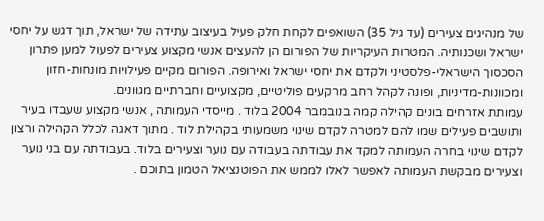של מנהיגים צעירים (עד גיל 35) השואפים לקחת חלק פעיל בעיצוב עתידה של ישראל, תוך דגש על יחסי ישראל ושכנותיה. המטרות העיקריות של הפורום הן להעצים אנשי מקצוע צעירים לפעול למען פתרון הסכסוך הישראלי-פלסטיני ולקדם את יחסי ישראל ואירופה. הפורום מקיים פעילויות מונחות-חזון ומכוונות-מדיניות, ופונה לקהל רחב מרקעים פוליטיים, מקצועיים וחברתיים מגוונים.
עמותת אזרחים בונים קהילה קמה בנובמבר 2004 בלוד . מייסדי העמותה , אנשי מקצוע שעבדו בעיר ותושבים פעילים שמו להם למטרה לקדם שינוי משמעותי בקהילת לוד . מתוך דאגה לכלל הקהילה ורצון לקדם שינוי בחרה העמותה למקד את עבודתה בעבודה עם נוער וצעירים בלוד. בעבודתה עם בני נוער וצעירים מבקשת העמותה לאפשר לאלו לממש את הפוטנציאל הטמון בתוכם .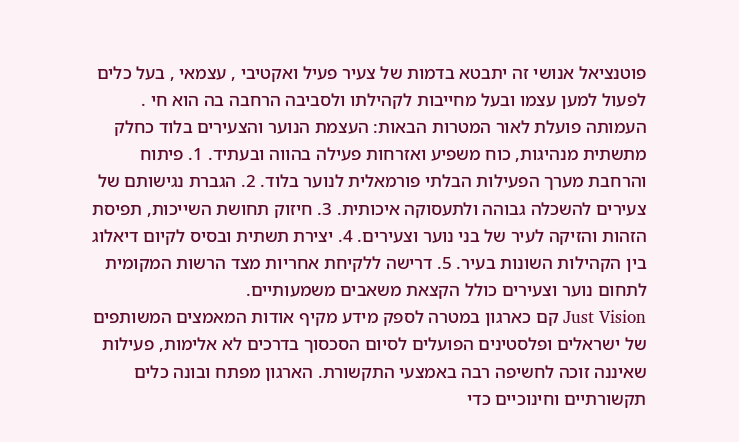פוטנציאל אנושי זה יתבטא בדמות של צעיר פעיל ואקטיבי , עצמאי , בעל כלים לפעול למען עצמו ובעל מחייבות לקהילתו ולסביבה הרחבה בה הוא חי . העמותה פועלת לאור המטרות הבאות: העצמת הנוער והצעירים בלוד כחלק מתשתית מנהיגות, כוח משפיע ואזרחות פעילה בהווה ובעתיד. 1. פיתוח והרחבת מערך הפעילות הבלתי פורמאלית לנוער בלוד. 2. הגברת נגישותם של צעירים להשכלה גבוהה ולתעסוקה איכותית. 3. חיזוק תחושת השייכות, תפיסת הזהות והזיקה לעיר של בני נוער וצעירים. 4. יצירת תשתית ובסיס לקיום דיאלוג בין הקהילות השונות בעיר. 5. דרישה ללקיחת אחריות מצד הרשות המקומית לתחום נוער וצעירים כולל הקצאת משאבים משמעותיים.
Just Vision קם כארגון במטרה לספק מידע מקיף אודות המאמצים המשותפים של ישראלים ופלסטינים הפועלים לסיום הסכסוך בדרכים לא אלימות, פעילות שאיננה זוכה לחשיפה רבה באמצעי התקשורת. הארגון מפתח ובונה כלים תקשורתיים וחינוכיים כדי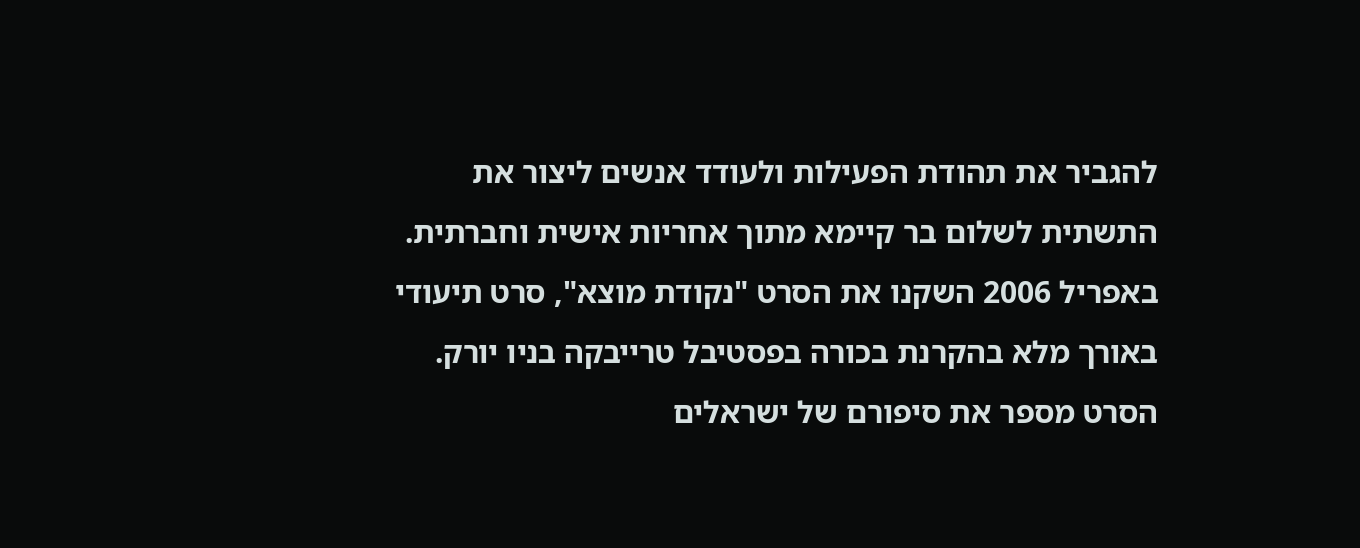להגביר את תהודת הפעילות ולעודד אנשים ליצור את התשתית לשלום בר קיימא מתוך אחריות אישית וחברתית. באפריל 2006 השקנו את הסרט "נקודת מוצא", סרט תיעודי באורך מלא בהקרנת בכורה בפסטיבל טרייבקה בניו יורק. הסרט מספר את סיפורם של ישראלים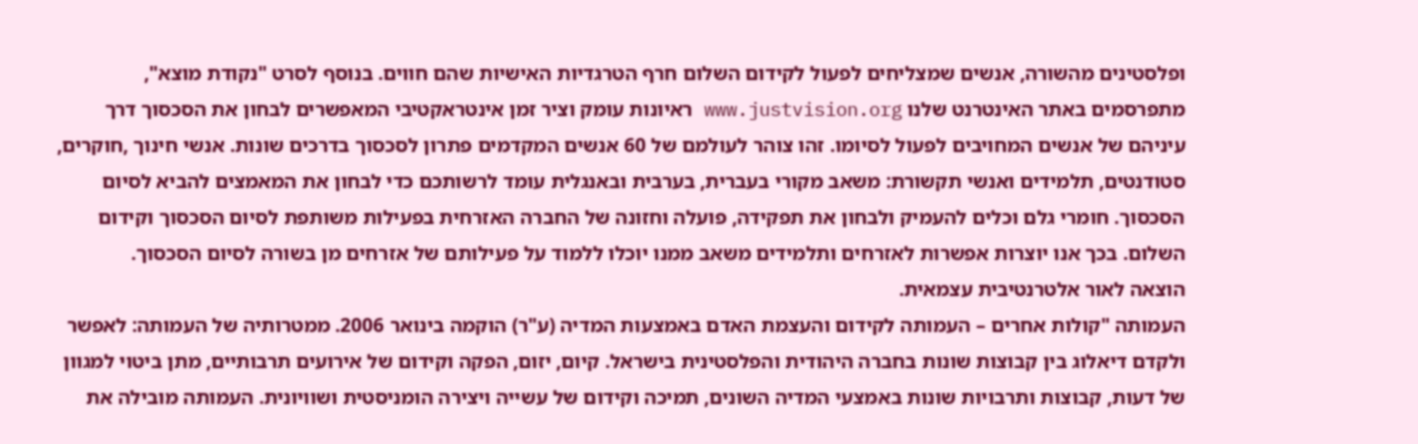ופלסטינים מהשורה, אנשים שמצליחים לפעול לקידום השלום חרף הטרגדיות האישיות שהם חווים. בנוסף לסרט "נקודת מוצא", מתפרסמים באתר האינטרנט שלנו www.justvision.org ראיונות עומק וציר זמן אינטראקטיבי המאפשרים לבחון את הסכסוך דרך עיניהם של אנשים המחויבים לפעול לסיומו. זהו צוהר לעולמם של 60 אנשים המקדמים פתרון לסכסוך בדרכים שונות. אנשי חינוך ,חוקרים, סטודנטים, תלמידים ואנשי תקשורת: משאב מקורי בעברית, בערבית ובאנגלית עומד לרשותכם כדי לבחון את המאמצים להביא לסיום הסכסוך. חומרי גלם וכלים להעמיק ולבחון את תפקידה, פועלה וחזונה של החברה האזרחית בפעילות משותפת לסיום הסכסוך וקידום השלום. בכך אנו יוצרות אפשרות לאזרחים ותלמידים משאב ממנו יוכלו ללמוד על פעילותם של אזרחים מן בשורה לסיום הסכסוך.
הוצאה לאור אלטרנטיבית עצמאית.
העמותה "קולות אחרים – העמותה לקידום והעצמת האדם באמצעות המדיה (ע"ר) הוקמה בינואר 2006. ממטרותיה של העמותה: לאפשר ולקדם דיאלוג בין קבוצות שונות בחברה היהודית והפלסטינית בישראל. קיום, יזום, הפקה וקידום של אירועים תרבותיים, מתן ביטוי למגוון של דעות, קבוצות ותרבויות שונות באמצעי המדיה השונים, תמיכה וקידום של עשייה ויצירה הומניסטית ושוויונית. העמותה מובילה את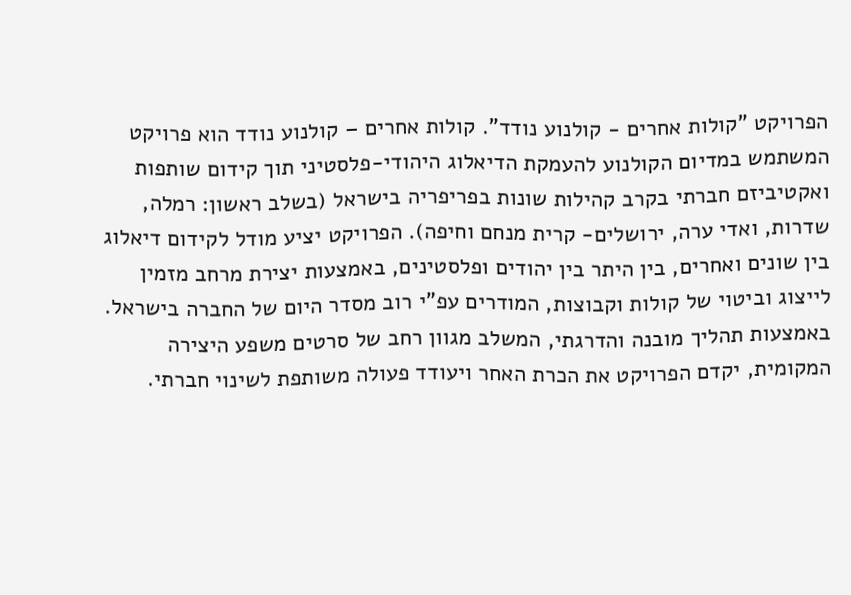הפרויקט "קולות אחרים - קולנוע נודד". קולות אחרים – קולנוע נודד הוא פרויקט המשתמש במדיום הקולנוע להעמקת הדיאלוג היהודי-פלסטיני תוך קידום שותפות ואקטיביזם חברתי בקרב קהילות שונות בפריפריה בישראל (בשלב ראשון: רמלה, שדרות, ואדי ערה, ירושלים- קרית מנחם וחיפה). הפרויקט יציע מודל לקידום דיאלוג בין שונים ואחרים, בין היתר בין יהודים ופלסטינים, באמצעות יצירת מרחב מזמין לייצוג וביטוי של קולות וקבוצות, המודרים עפ"י רוב מסדר היום של החברה בישראל. באמצעות תהליך מובנה והדרגתי, המשלב מגוון רחב של סרטים משפע היצירה המקומית, יקדם הפרויקט את הכרת האחר ויעודד פעולה משותפת לשינוי חברתי.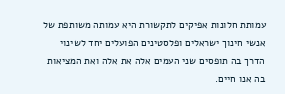עמותת חלונות אפיקים לתקשורת היא עמותה משותפת של אנשי חינוך ישראלים ופלסטינים הפועלים יחד לשינוי הדרך בה תופסים שני העמים אלה את אלה ואת המציאות בה אנו חיים.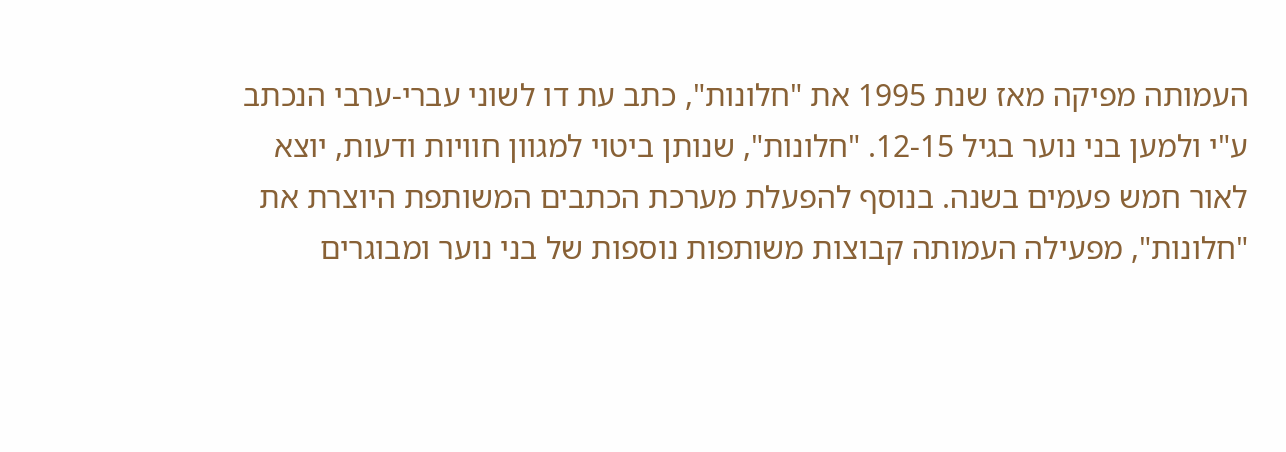העמותה מפיקה מאז שנת 1995 את "חלונות", כתב עת דו לשוני עברי-ערבי הנכתב ע"י ולמען בני נוער בגיל 12-15. "חלונות", שנותן ביטוי למגוון חוויות ודעות, יוצא לאור חמש פעמים בשנה. בנוסף להפעלת מערכת הכתבים המשותפת היוצרת את "חלונות", מפעילה העמותה קבוצות משותפות נוספות של בני נוער ומבוגרים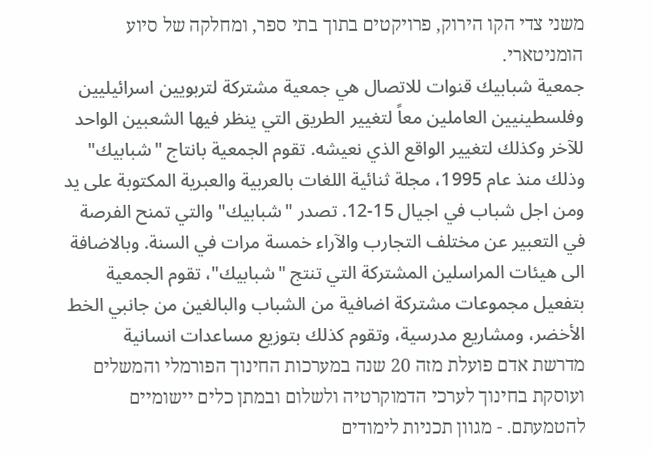משני צדי הקו הירוק, פרויקטים בתוך בתי ספר, ומחלקה של סיוע הומניטארי.
جمعية شبابيك قنوات للاتصال هي جمعية مشتركة لتربويين اسرائيليين وفلسطينيين العاملين معاً لتغيير الطريق التي ينظر فيها الشعبين الواحد للآخر وكذلك لتغيير الواقع الذي نعيشه. تقوم الجمعية بانتاج "شبابيك" وذلك منذ عام 1995، مجلة ثنائية اللغات بالعربية والعبرية المكتوبة على يد ومن اجل شباب في اجيال 15-12. تصدر "شبابيك" والتي تمنح الفرصة في التعبير عن مختلف التجارب والآراء خمسة مرات في السنة. وبالاضافة الى هيئات المراسلين المشتركة التي تنتج "شبابيك"، تقوم الجمعية بتفعيل مجموعات مشتركة اضافية من الشباب والبالغين من جانبي الخط الأخضر، ومشاريع مدرسية، وتقوم كذلك بتوزيع مساعدات انسانية
מדרשת אדם פועלת מזה 20 שנה במערכות החינוך הפורמלי והמשלים ועוסקת בחינוך לערכי הדמוקרטיה ולשלום ובמתן כלים יישומיים להטמעתם. - מגוון תכניות לימודים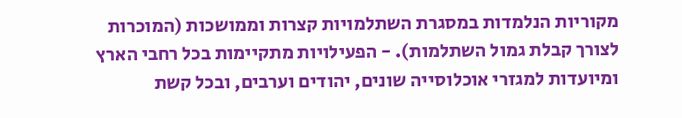מקוריות הנלמדות במסגרת השתלמויות קצרות וממושכות (המוכרות לצורך קבלת גמול השתלמות). - הפעילויות מתקיימות בכל רחבי הארץ ומיועדות למגזרי אוכלוסייה שונים, יהודים וערבים, ובכל קשת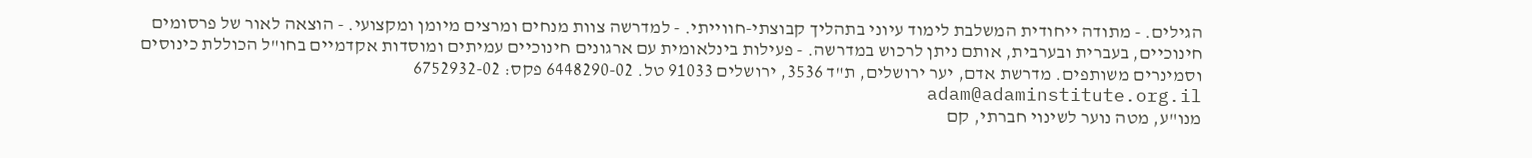הגילים. - מתודה ייחודית המשלבת לימוד עיוני בתהליך קבוצתי-חווייתי. - למדרשה צוות מנחים ומרצים מיומן ומקצועי. - הוצאה לאור של פרסומים חינוכיים, בעברית ובערבית, אותם ניתן לרכוש במדרשה. - פעילות בינלאומית עם ארגונים חינוכיים עמיתים ומוסדות אקדמיים בחו"ל הכוללת כינוסים וסמינרים משותפים. מדרשת אדם, יער ירושלים, ת"ד 3536, ירושלים 91033 טל. 6448290-02 פקס: 6752932-02 adam@adaminstitute.org.il
מנו"ע, מטה נוער לשינוי חברתי, קם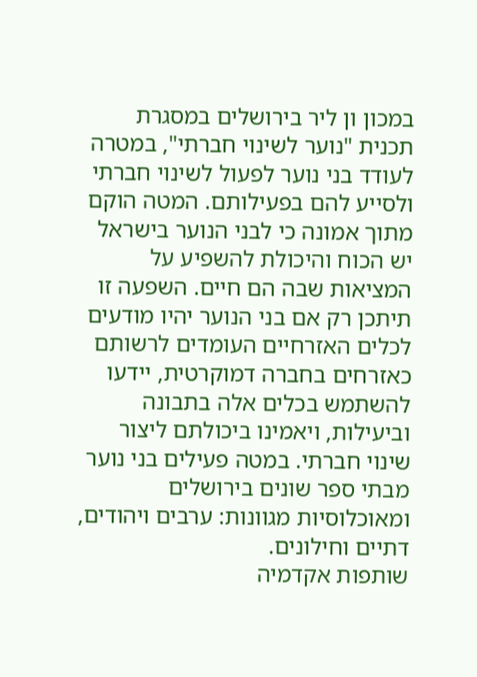במכון ון ליר בירושלים במסגרת תכנית "נוער לשינוי חברתי", במטרה לעודד בני נוער לפעול לשינוי חברתי ולסייע להם בפעילותם. המטה הוקם מתוך אמונה כי לבני הנוער בישראל יש הכוח והיכולת להשפיע על המציאות שבה הם חיים. השפעה זו תיתכן רק אם בני הנוער יהיו מודעים לכלים האזרחיים העומדים לרשותם כאזרחים בחברה דמוקרטית, יידעו להשתמש בכלים אלה בתבונה וביעילות, ויאמינו ביכולתם ליצור שינוי חברתי. במטה פעילים בני נוער מבתי ספר שונים בירושלים ומאוכלוסיות מגוונות: ערבים ויהודים, דתיים וחילונים.
שותפות אקדמיה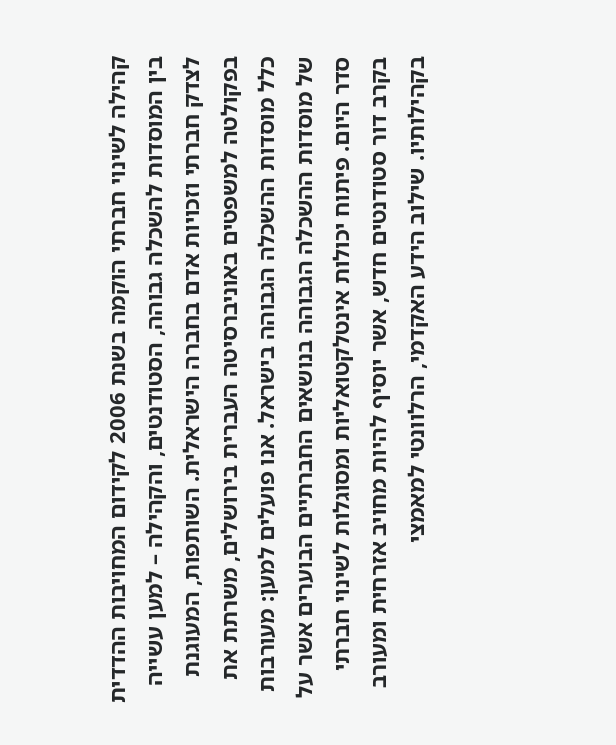קהילה לשינוי חברתי הוקמה בשנת 2006 לקידום המחויבות ההדדית בין המוסדות להשכלה גבוהה, הסטודנטים, והקהילה – למען עשייה לצדק חברתי וזכויות אדם בחברה הישראלית. השותפות, המעוגנת בפקולטה למשפטים באוניברסיטה העברית בירושלים, משרתת את כלל מוסדות ההשכלה הגבוהה בישראל. אנו פועלים למען: מעורבות של מוסדות ההשכלה הגבוהה בנושאים החברתיים הבוערים אשר על סדר היום. פיתוח יכולות אינטלקטואליות ומסוגלות לשינוי חברתי בקרב דור סטודנטים חדש, אשר יוסיף להיות מחויב אזרחית ומעורב בקהילותיו. שילוב הידע האקדמי, הרלוונטי למאמצי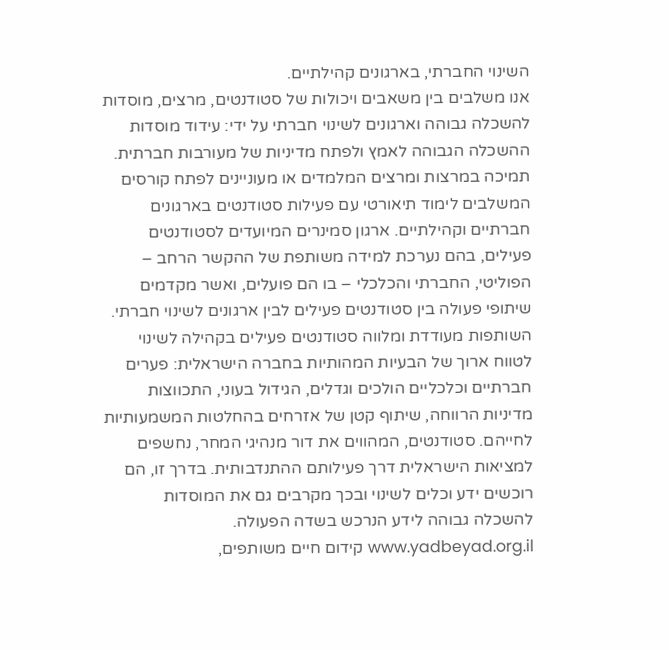השינוי החברתי, בארגונים קהילתיים.
אנו משלבים בין משאבים ויכולות של סטודנטים, מרצים, מוסדות להשכלה גבוהה וארגונים לשינוי חברתי על ידי: עידוד מוסדות ההשכלה הגבוהה לאמץ ולפתח מדיניות של מעורבות חברתית. תמיכה במרצות ומרצים המלמדים או מעוניינים לפתח קורסים המשלבים לימוד תיאורטי עם פעילות סטודנטים בארגונים חברתיים וקהילתיים. ארגון סמינרים המיועדים לסטודנטים פעילים, בהם נערכת למידה משותפת של ההקשר הרחב – הפוליטי, החברתי והכלכלי – בו הם פועלים, ואשר מקדמים שיתופי פעולה בין סטודנטים פעילים לבין ארגונים לשינוי חברתי.
השותפות מעודדת ומלווה סטודנטים פעילים בקהילה לשינוי לטווח ארוך של הבעיות המהותיות בחברה הישראלית: פערים חברתיים וכלכליים הולכים וגדלים, הגידול בעוני, התכווצות מדיניות הרווחה, שיתוף קטן של אזרחים בהחלטות המשמעותיות לחייהם. סטודנטים, המהווים את דור מנהיגי המחר, נחשפים למציאות הישראלית דרך פעילותם ההתנדבותית. בדרך זו, הם רוכשים ידע וכלים לשינוי ובכך מקרבים גם את המוסדות להשכלה גבוהה לידע הנרכש בשדה הפעולה.
www.yadbeyad.org.il קידום חיים משותפים,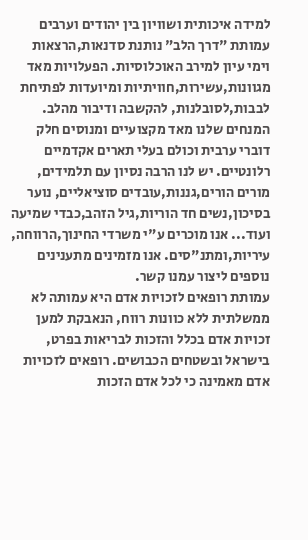למידה איכותית ושוויון בין יהודים וערבים
עמותת "דרך הלב" נותנת סדנאות,הרצאות וימי עיון למירב האוכלוסיות. הפעלויות מאד מגוונות,עשירות,חוויתיות ומיועדות לפתיחת לבבות,לסובלנות, להקשבה ודיבור מהלב. המנחים שלנו מאד מקצועיים ומנוסים חלק דוברי ערבית וכולם בעלי תארים אקדמיים רלונטיים. יש לנו הרבה נסיון עם תלמידים, מורים הורים,גננות,עובדים סוציאליים, נוער בסיכון,נשים חד הוריות,גיל הזהב,כבדי שמיעה ועוד... אנו מוכרים ע"י משרדי החינוך,הרווחה, עיריות,ומתנ"סים. אנו מזמינים מתענינים נוספים ליצור עמנו קשר.
עמותת רופאים לזכויות אדם היא עמותה לא ממשלתית ללא כוונות רווח, הנאבקת למען זכויות אדם בכלל והזכות לבריאות בפרט, בישראל ובשטחים הכבושים. רופאים לזכויות אדם מאמינה כי לכל אדם הזכות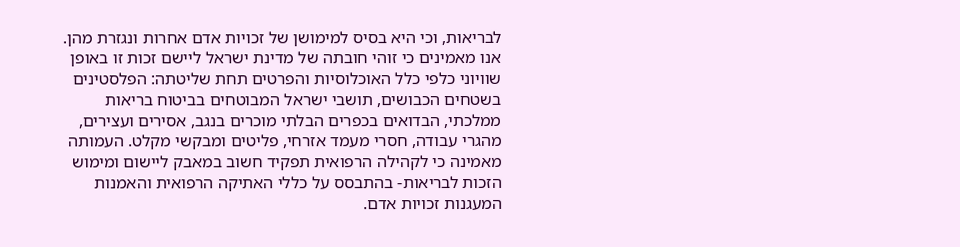לבריאות, וכי היא בסיס למימושן של זכויות אדם אחרות ונגזרת מהן. אנו מאמינים כי זוהי חובתה של מדינת ישראל ליישם זכות זו באופן שוויוני כלפי כלל האוכלוסיות והפרטים תחת שליטתה: הפלסטינים בשטחים הכבושים, תושבי ישראל המבוטחים בביטוח בריאות ממלכתי, הבדואים בכפרים הבלתי מוכרים בנגב, אסירים ועצירים, מהגרי עבודה, חסרי מעמד אזרחי, פליטים ומבקשי מקלט. העמותה מאמינה כי לקהילה הרפואית תפקיד חשוב במאבק ליישום ומימוש הזכות לבריאות- בהתבסס על כללי האתיקה הרפואית והאמנות המעגנות זכויות אדם.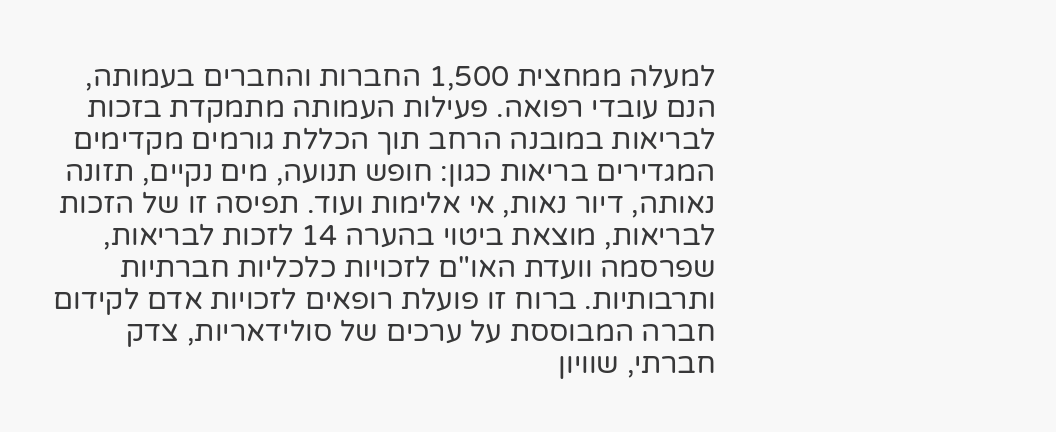למעלה ממחצית 1,500 החברות והחברים בעמותה, הנם עובדי רפואה. פעילות העמותה מתמקדת בזכות לבריאות במובנה הרחב תוך הכללת גורמים מקדימים המגדירים בריאות כגון: חופש תנועה, מים נקיים, תזונה נאותה, דיור נאות, אי אלימות ועוד. תפיסה זו של הזכות לבריאות, מוצאת ביטוי בהערה 14 לזכות לבריאות, שפרסמה וועדת האו"ם לזכויות כלכליות חברתיות ותרבותיות. ברוח זו פועלת רופאים לזכויות אדם לקידום חברה המבוססת על ערכים של סולידאריות, צדק חברתי, שוויון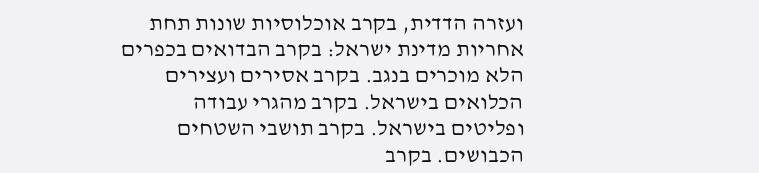ועזרה הדדית, בקרב אוכלוסיות שונות תחת אחריות מדינת ישראל: בקרב הבדואים בכפרים הלא מוכרים בנגב. בקרב אסירים ועצירים הכלואים בישראל. בקרב מהגרי עבודה ופליטים בישראל. בקרב תושבי השטחים הכבושים. בקרב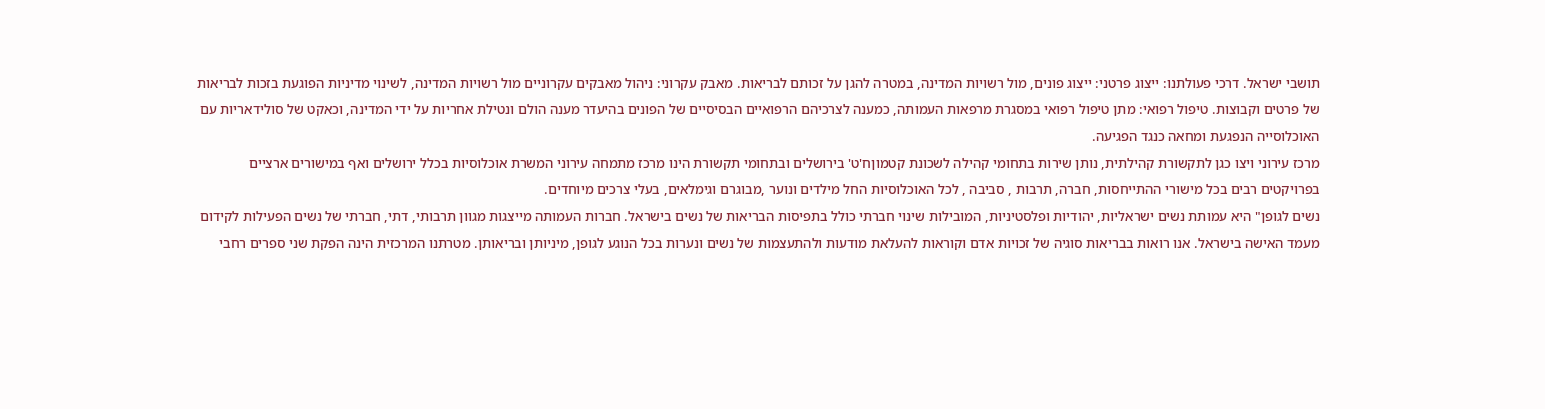תושבי ישראל. דרכי פעולתנו: ייצוג פרטני: ייצוג פונים, מול רשויות המדינה, במטרה להגן על זכותם לבריאות. מאבק עקרוני: ניהול מאבקים עקרוניים מול רשויות המדינה, לשינוי מדיניות הפוגעת בזכות לבריאות של פרטים וקבוצות. טיפול רפואי: מתן טיפול רפואי במסגרת מרפאות העמותה, כמענה לצרכיהם הרפואיים הבסיסיים של הפונים בהיעדר מענה הולם ונטילת אחריות על ידי המדינה, וכאקט של סולידאריות עם האוכלוסייה הנפגעת ומחאה כנגד הפגיעה.
מרכז עירוני ויצו כגן לתקשורת קהילתית, נותן שירות בתחומי קהילה לשכונת קטמוןח'ט' בירושלים ובתחומי תקשורת הינו מרכז מתמחה עירוני המשרת אוכלוסיות בכלל ירושלים ואף במישורים ארציים בפרויקטים רבים בכל מישורי ההתייחסות, חברה, תרבות , סביבה , לכל האוכלוסיות החל מילדים ונוער ,מבוגרם וגימלאים, בעלי צרכים מיוחדים.
נשים לגופן" היא עמותת נשים ישראליות, יהודיות ופלסטיניות, המובילות שינוי חברתי כולל בתפיסות הבריאות של נשים בישראל. חברות העמותה מייצגות מגוון תרבותי, דתי, חברתי של נשים הפעילות לקידום מעמד האישה בישראל. אנו רואות בבריאות סוגיה של זכויות אדם וקוראות להעלאת מודעות ולהתעצמות של נשים ונערות בכל הנוגע לגופן, מיניותן ובריאותן. מטרתנו המרכזית הינה הפקת שני ספרים רחבי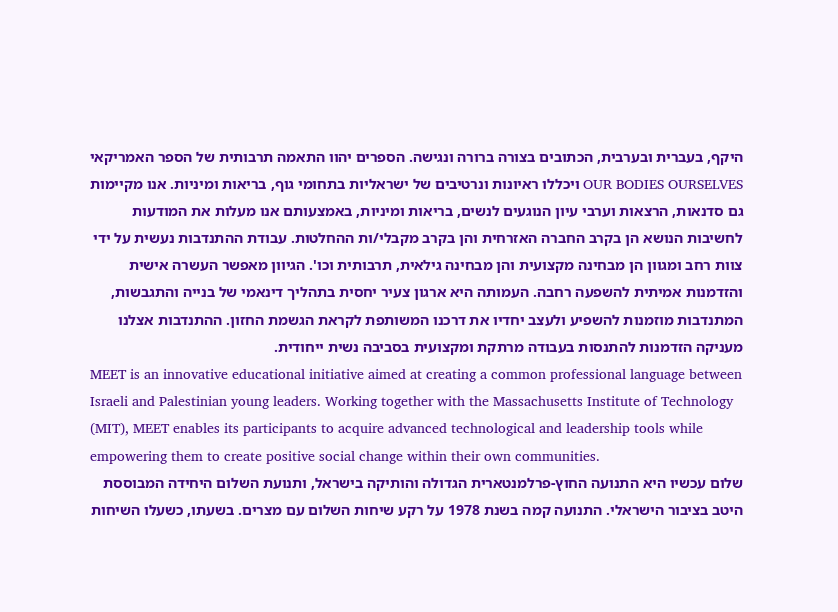היקף, בעברית ובערבית, הכתובים בצורה ברורה ונגישה. הספרים יהוו התאמה תרבותית של הספר האמריקאי OUR BODIES OURSELVES ויכללו ראיונות ונרטיבים של ישראליות בתחומי גוף, בריאות ומיניות. אנו מקיימות גם סדנאות, הרצאות וערבי עיון הנוגעים לנשים, בריאות ומיניות, באמצעותם אנו מעלות את המודעות לחשיבות הנושא הן בקרב החברה האזרחית והן בקרב מקבלי/ות ההחלטות. עבודת ההתנדבות נעשית על ידי צוות רחב ומגוון הן מבחינה מקצועית והן מבחינה גילאית, תרבותית וכו'. הגיוון מאפשר העשרה אישית והזדמנות אמיתית להשפעה רחבה. העמותה היא ארגון צעיר יחסית בתהליך דינאמי של בנייה והתגבשות, המתנדבות מוזמנות להשפיע ולעצב יחדיו את דרכנו המשותפת לקראת הגשמת החזון. ההתנדבות אצלנו מעניקה הזדמנות להתנסות בעבודה מרתקת ומקצועית בסביבה נשית ייחודית.
MEET is an innovative educational initiative aimed at creating a common professional language between Israeli and Palestinian young leaders. Working together with the Massachusetts Institute of Technology (MIT), MEET enables its participants to acquire advanced technological and leadership tools while empowering them to create positive social change within their own communities.
שלום עכשיו היא התנועה החוץ-פרלמנטארית הגדולה והותיקה בישראל, ותנועת השלום היחידה המבוססת היטב בציבור הישראלי. התנועה קמה בשנת 1978 על רקע שיחות השלום עם מצרים. בשעתו, כשעלו השיחות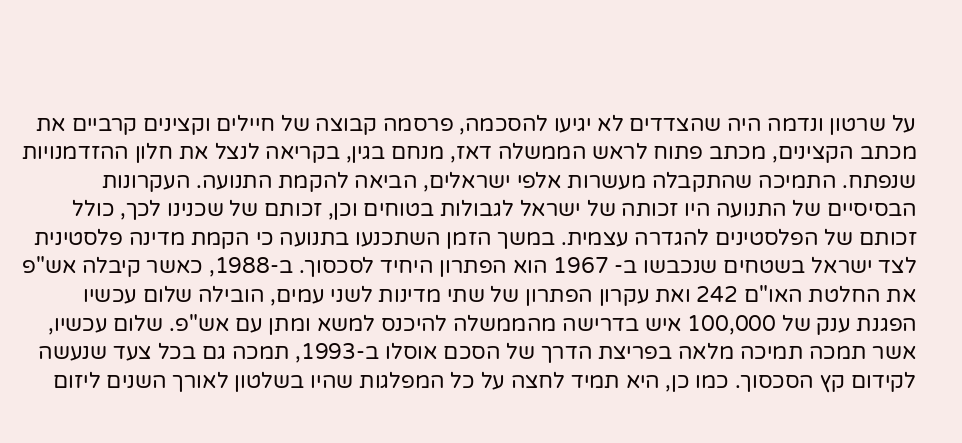על שרטון ונדמה היה שהצדדים לא יגיעו להסכמה, פרסמה קבוצה של חיילים וקצינים קרביים את מכתב הקצינים, מכתב פתוח לראש הממשלה דאז, מנחם בגין, בקריאה לנצל את חלון ההזדמנויות שנפתח. התמיכה שהתקבלה מעשרות אלפי ישראלים, הביאה להקמת התנועה. העקרונות הבסיסיים של התנועה היו זכותה של ישראל לגבולות בטוחים וכן, זכותם של שכנינו לכך, כולל זכותם של הפלסטינים להגדרה עצמית. במשך הזמן השתכנעו בתנועה כי הקמת מדינה פלסטינית לצד ישראל בשטחים שנכבשו ב- 1967 הוא הפתרון היחיד לסכסוך. ב-1988, כאשר קיבלה אש"פ את החלטת האו"ם 242 ואת עקרון הפתרון של שתי מדינות לשני עמים, הובילה שלום עכשיו הפגנת ענק של 100,000 איש בדרישה מהממשלה להיכנס למשא ומתן עם אש"פ. שלום עכשיו, אשר תמכה תמיכה מלאה בפריצת הדרך של הסכם אוסלו ב-1993, תמכה גם בכל צעד שנעשה לקידום קץ הסכסוך. כמו כן, היא תמיד לחצה על כל המפלגות שהיו בשלטון לאורך השנים ליזום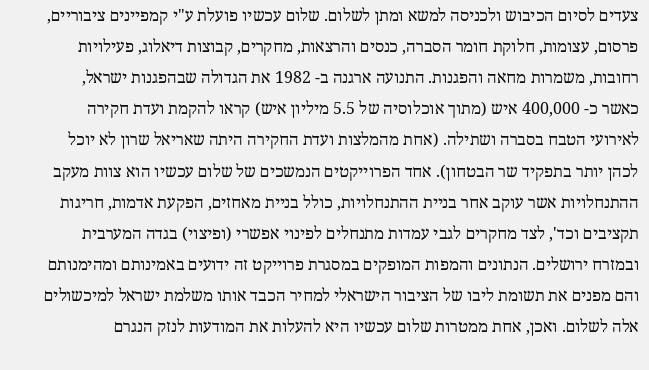צעדים לסיום הכיבוש ולכניסה למשא ומתן לשלום. שלום עכשיו פועלת ע"י קמפיינים ציבוריים, פרסום, עצומות, חלוקת חומר הסברה, כנסים והרצאות, מחקרים, קבוצות דיאלוג, פעילויות רחובות, משמרות מחאה והפגנות. התנועה ארגנה ב- 1982 את הגדולה שבהפגנות ישראל, כאשר כ- 400,000 איש (מתוך אוכלוסיה של 5.5 מיליון איש) קראו להקמת ועדת חקירה לאירועי הטבח בסברה ושתילה. (אחת מהמלצות ועדת החקירה היתה שאריאל שרון לא יוכל לכהן יותר בתפקיד שר הבטחון). אחד הפרוייקטים הנמשכים של שלום עכשיו הוא צוות מעקב ההתנחלויות אשר עוקב אחר בניית ההתנחלויות, כולל בניית מאחזים, הפקעת אדמות, חריגות תקציבים וכד', לצד מחקרים לגבי עמדות מתנחלים לפינוי אפשרי (ופיצוי) בגדה המערבית ובמזרח ירושלים. הנתונים והמפות המופקים במסגרת פרוייקט זה ידועים באמינותם ומהימנותם והם מפנים את תשומת ליבו של הציבור הישראלי למחיר הכבד אותו משלמת ישראל למיכשולים אלה לשלום. ואכן, אחת ממטרות שלום עכשיו היא להעלות את המודעות לנזק הנגרם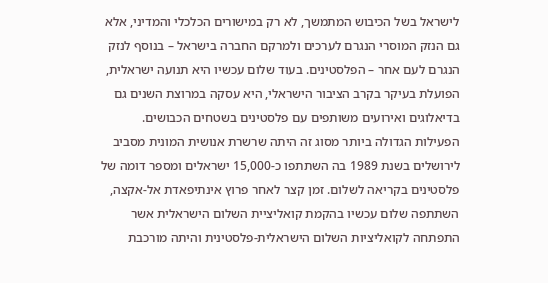לישראל בשל הכיבוש המתמשך, לא רק במישורים הכלכלי והמדיני, אלא גם הנזק המוסרי הנגרם לערכים ולמרקם החברה בישראל – בנוסף לנזק הנגרם לעם אחר – הפלסטינים. בעוד שלום עכשיו היא תנועה ישראלית, הפועלת בעיקר בקרב הציבור הישראלי, היא עסקה במרוצת השנים גם בדיאלוגים ואירועים משותפים עם פלסטינים בשטחים הכבושים. הפעילות הגדולה ביותר מסוג זה היתה שרשרת אנושית המונית מסביב לירושלים בשנת 1989 בה השתתפו כ-15,000 ישראלים ומספר דומה של פלסטינים בקריאה לשלום. זמן קצר לאחר פרוץ אינתיפאדת אל-אקצה, השתתפה שלום עכשיו בהקמת קואליציית השלום הישראלית אשר התפתחה לקואליציות השלום הישראלית-פלסטינית והיתה מורכבת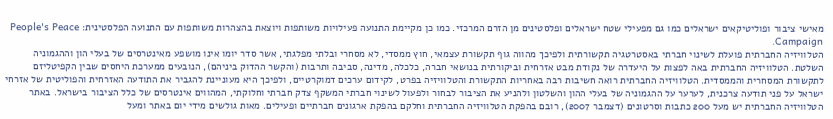מאישי ציבור ופוליטיקאים ישראלים כמו גם מפעילי שטח ישראלים ופלסטינים מן הזרם המרכזי. כמו כן מקיימת התנועה פעילויות משותפות ויוצאת בהצהרות משותפות עם התנועה הפלסטינית: People's Peace Campaign.
הטלוויזיה החברתית פועלת לשינוי חברתי באסטרטגיה תקשורתית ולפיכך מהווה גוף תקשורת עצמאי, חוץ ממסדי, לא מסחרי ובלתי מפלגתי, אשר סדר יומו אינו מושפע מאינטרסים של בעלי הון וההגמוניה השלטת. הטלוויזיה החברתית באה לפצות על היעדרה של נקודת מבט אזרחית וביקורתית בנושאי חברה, כלכלה, מדינה, סביבה ותרבות (והקשר ההדוק ביניהם), הנובעים ממערכת היחסים שבין הקפיטליזם לתקשורת המסחרית והממסדית. הטלוויזיה החברתית רואה חשיבות רבה באחריות התקשורת והטלוויזיה בפרט, לקידום ערכים דמוקרטיים, ולפיכך היא מעוניינת להגביר את התודעה האזרחית והפוליטית של אזרחי ישראל על פני תודעה צרכנית, לערער על ההגמוניה של בעלי ההון והשלטון ולהניע את הציבור לבחור ולפעול לשינוי חברתי המשקף צדק חברתי וחלוקתי, המהווים אינטרסים של כלל הציבור בישראל. באתר הטלוויזיה החברתית יש מעל 200 כתבות וסרטונים (דצמבר 2007), רובם בהפקת הטלוויזיה החברתית וחלקם בהפקת ארגונים חברתיים ופעילים. מאות גולשים מידי יום באתר ומעל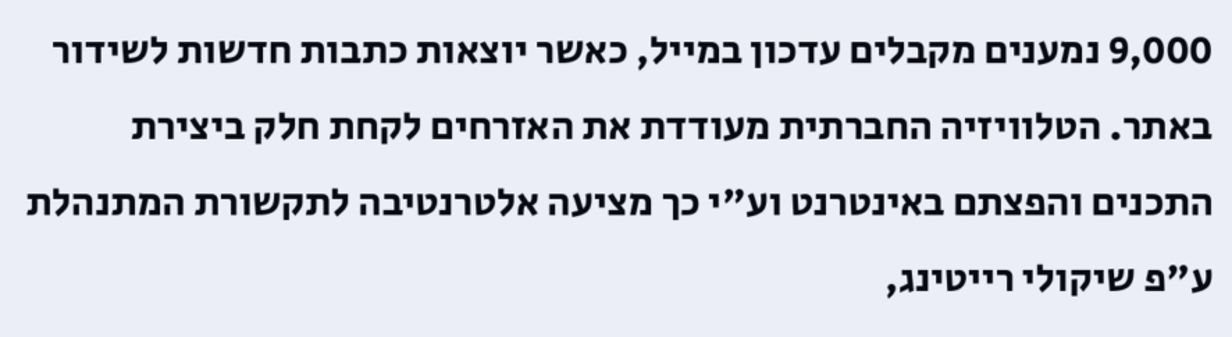9,000 נמענים מקבלים עדכון במייל, כאשר יוצאות כתבות חדשות לשידור באתר. הטלוויזיה החברתית מעודדת את האזרחים לקחת חלק ביצירת התכנים והפצתם באינטרנט וע"י כך מציעה אלטרנטיבה לתקשורת המתנהלת ע"פ שיקולי רייטינג,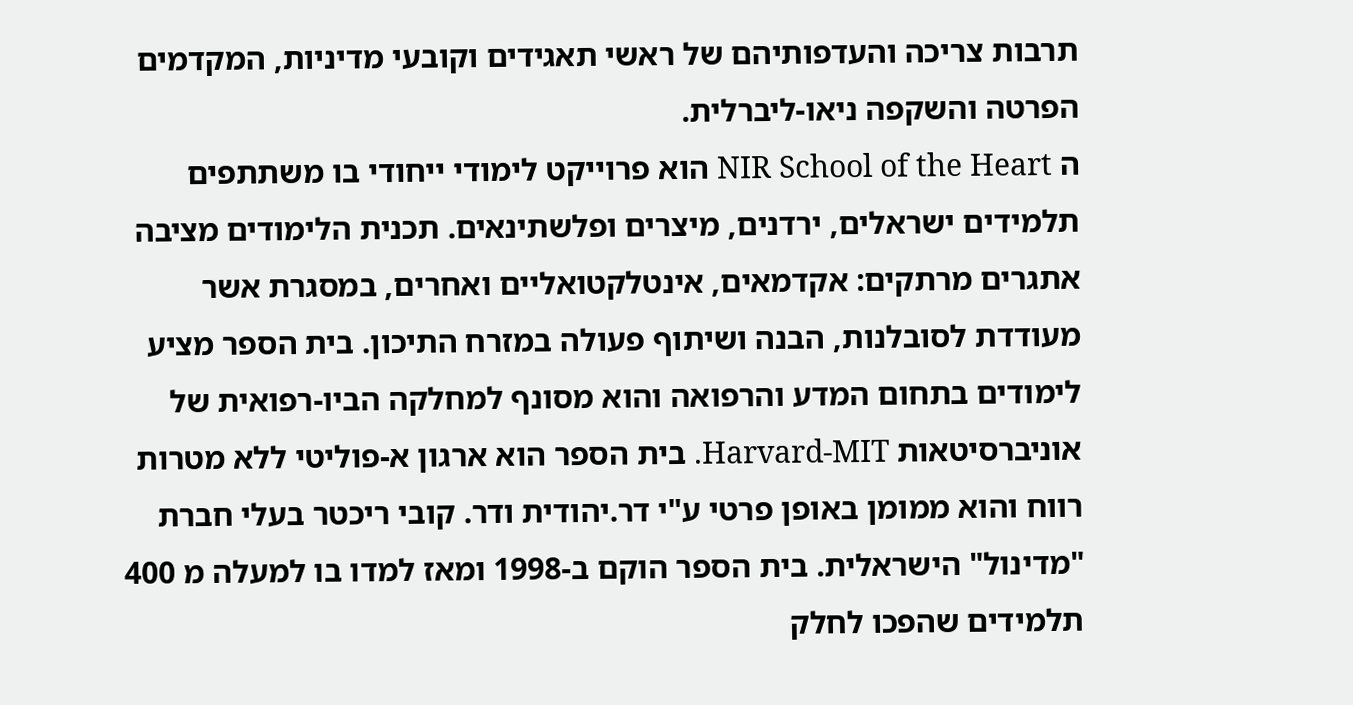תרבות צריכה והעדפותיהם של ראשי תאגידים וקובעי מדיניות, המקדמים הפרטה והשקפה ניאו-ליברלית.
ה NIR School of the Heart הוא פרוייקט לימודי ייחודי בו משתתפים תלמידים ישראלים, ירדנים, מיצרים ופלשתינאים. תכנית הלימודים מציבה אתגרים מרתקים: אקדמאים, אינטלקטואליים ואחרים, במסגרת אשר מעודדת לסובלנות, הבנה ושיתוף פעולה במזרח התיכון. בית הספר מציע לימודים בתחום המדע והרפואה והוא מסונף למחלקה הביו-רפואית של אוניברסיטאות Harvard-MIT. בית הספר הוא ארגון א-פוליטי ללא מטרות רווח והוא ממומן באופן פרטי ע"י דר.יהודית ודר. קובי ריכטר בעלי חברת "מדינול" הישראלית. בית הספר הוקם ב-1998 ומאז למדו בו למעלה מ 400 תלמידים שהפכו לחלק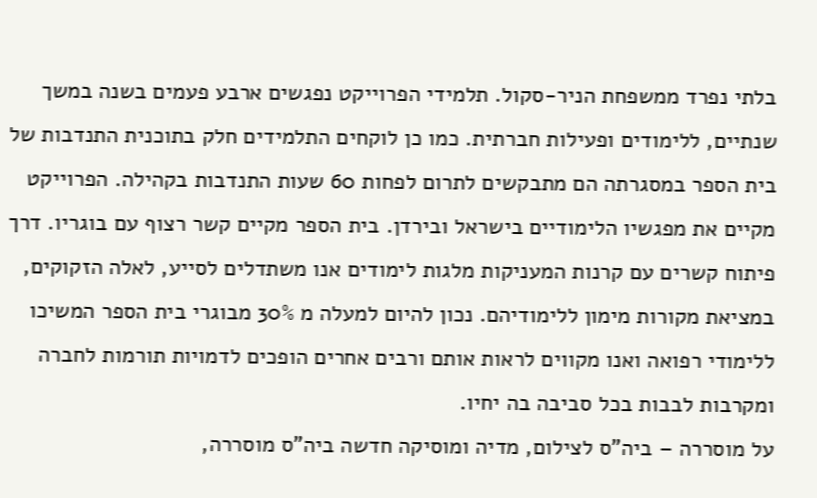בלתי נפרד ממשפחת הניר-סקול. תלמידי הפרוייקט נפגשים ארבע פעמים בשנה במשך שנתיים, ללימודים ופעילות חברתית. כמו כן לוקחים התלמידים חלק בתוכנית התנדבות של בית הספר במסגרתה הם מתבקשים לתרום לפחות 60 שעות התנדבות בקהילה. הפרוייקט מקיים את מפגשיו הלימודיים בישראל ובירדן. בית הספר מקיים קשר רצוף עם בוגריו. דרך פיתוח קשרים עם קרנות המעניקות מלגות לימודים אנו משתדלים לסייע, לאלה הזקוקים, במציאת מקורות מימון ללימודיהם. נכון להיום למעלה מ 30% מבוגרי בית הספר המשיכו ללימודי רפואה ואנו מקווים לראות אותם ורבים אחרים הופכים לדמויות תורמות לחברה ומקרבות לבבות בכל סביבה בה יחיו.
על מוסררה – ביה"ס לצילום, מדיה ומוסיקה חדשה ביה"ס מוסררה,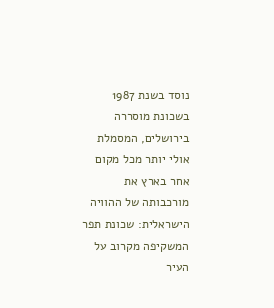נוסד בשנת 1987 בשכונת מוסררה בירושלים, המסמלת אולי יותר מכל מקום אחר בארץ את מורכבותה של ההוויה הישראלית: שכונת תפר המשקיפה מקרוב על העיר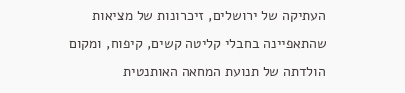העתיקה של ירושלים, זיכרונות של מציאות שהתאפיינה בחבלי קליטה קשים, קיפוח, ומקום הולדתה של תנועת המחאה האותנטית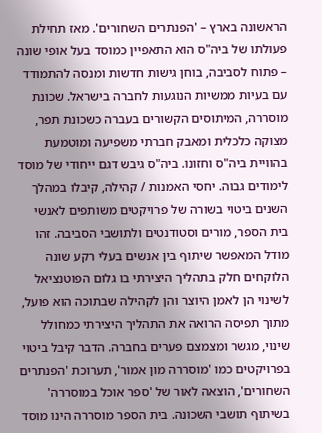הראשונה בארץ – 'הפנתרים השחורים'. מאז תחילת פעולתו של ביה"ס הוא התאפיין כמוסד בעל אופי שונה – פתוח לסביבה, בוחן גישות חדשות ומנסה להתמודד עם בעיות ממשיות הנוגעות לחברה בישראל. שכונת מוסררה, המיתוסים הקשורים בעברה כשכונת תפר, מצוקה כלכלית ומאבק חברתי משפיעה ומוטמעת בהוויית ביה"ס וחזונו. ביה"ס גיבש דגם ייחודי של מוסד לימודים גבוה. יחסי האמנות / קהילה, קיבלו במהלך השנים ביטוי בשורה של פרויקטים משותפים לאנשי בית הספר, מורים וסטודנטים ולתושבי הסביבה. זהו מודל המאפשר שיתוף בין אנשים בעלי רקע שונה הלוקחים חלק בתהליך היצירתי בו גלום הפוטנציאל לשינוי הן לאמן היוצר והן לקהילה שבתוכה הוא פועל, מתוך תפיסה הרואה את התהליך היצירתי כמחולל שינוי, מגשר ומצמצם פערים בחברה. הדבר קיבל ביטוי בפרויקטים כמו 'מוסררה מון אמור', תערוכת 'הפנתרים השחורים', הוצאה לאור של 'ספר אוכל במוסררה' בשיתוף תושבי השכונה. בית הספר מוסררה הינו מוסד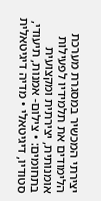יצירתי המכשיר במסגרת מערכת הלימודים את תלמידיו לפעילות אומנותית, יצירתית ומקצועית בתחומים: • צילום- אמנות, תיעודי, סטודיו, דיגיטאלי • מדיה דיגיטאלית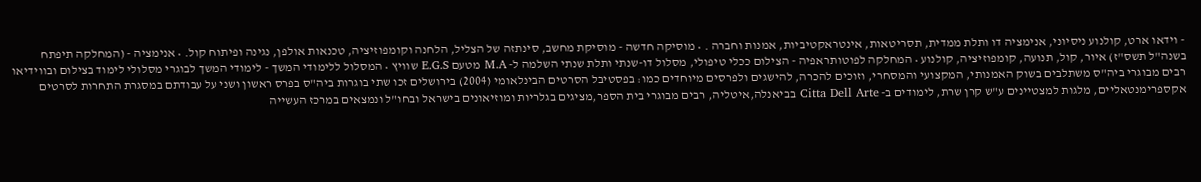- וידאו ארט, קולנוע ניסיוני, אנימציה דו ותלת ממדית, תסריטאות, אינטראקטיביות, אמנות וחברה . • מוסיקה חדשה - מוסיקת מחשב, סינתזה של הצליל, הלחנה וקומפוזיציה, טכנאות אולפן, נגינה ופיתוח קול. • אנימציה - (המחלקה תיפתח בשנה"ל תשס"ז) איור, קול, תנועה, קומפוזיציה, קולנוע • המחלקה לפוטותראפיה - הצילום ככלי טיפולי, מסלול דו-שנתי ותלת שנתי השלמה ל- M.A מטעם E.G.S שוויץ • המסלול ללימודי המשך - לימודי המשך לבוגרי מסלולי לימוד בצילום ובווידיאו רבים מבוגרי ביה"ס משתלבים בשוק האמנותי, המקצועי והמסחרי, וזוכים להכרה, להישגים ולפרסים מיוחדים כמו: בפסטיבל הסרטים הבינלאומי (2004) בירושלים זכו שתי בוגרות ביה"ס בפרס ראשון ושני על עבודתם במסגרת התחרות לסרטים אקספרימנטאליים, מלגות למצטיינים ע"ש קרן שרת, לימודים ב- Citta Dell Arte בביאנלה,איטליה, רבים מבוגרי בית הספר,מציגים בגלריות ומוזיאונים בישראל ובחו"ל ונמצאים במרכז העשייה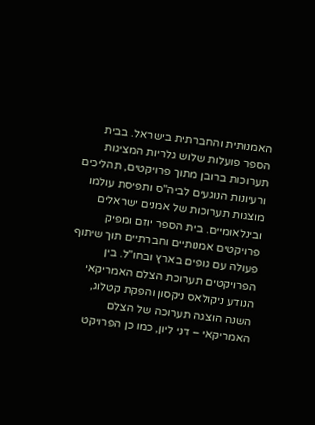האמנותית והחברתית בישראל. בבית הספר פועלות שלוש גלריות המציגות תערוכות ברובן מתוך פרויקטים, תהליכים ורעיונות הנוגעים לביה"ס ותפיסת עולמו מוצגות תערוכות של אמנים ישראלים ובינלאומיים. בית הספר יוזם ומפיק פרויקטים אמנותיים וחברתיים תוך שיתוף פעולה עם גופים בארץ ובחו"ל. בין הפרויקטים תערוכת הצלם האמריקאי הנודע ניקולאס ניקסון והפקת קטלוג, השנה הוצגה תערוכה של הצלם האמריקאי – דני ליון, כמו כן הפרויקט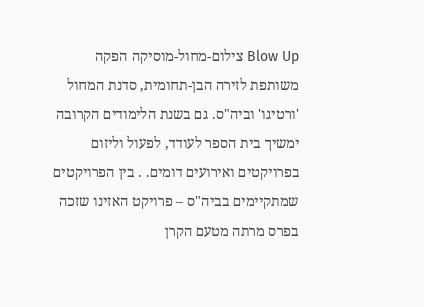Blow Up צילום-מחול-מוסיקה הפקה משותפת לזירה הבן-תחומית, סדנת המחול 'ורטיגו' וביה"ס. גם בשנת הלימודים הקרובה ימשיך בית הספר לעודד, לפעול וליזום בפרויקטים ואירועים דומים. . בין הפרויקטים שמתקיימים בביה"ס – פרויקט האזינו שזכה בפרס מרתה מטעם הקרן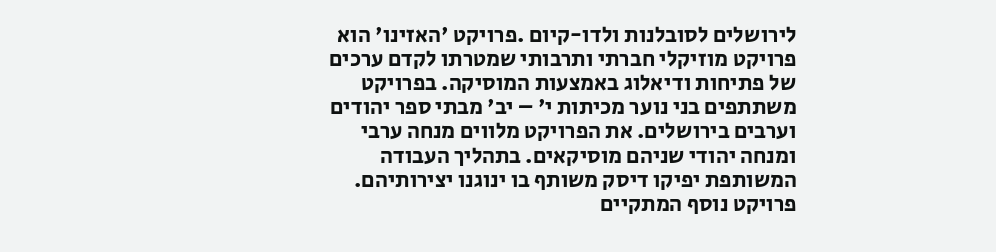לירושלים לסובלנות ולדו-קיום .פרויקט 'האזינו' הוא פרויקט מוזיקלי חברתי ותרבותי שמטרתו לקדם ערכים של פתיחות ודיאלוג באמצעות המוסיקה. בפרויקט משתתפים בני נוער מכיתות י' – יב' מבתי ספר יהודים וערבים בירושלים. את הפרויקט מלווים מנחה ערבי ומנחה יהודי שניהם מוסיקאים. בתהליך העבודה המשותפת יפיקו דיסק משותף בו ינוגנו יצירותיהם. פרויקט נוסף המתקיים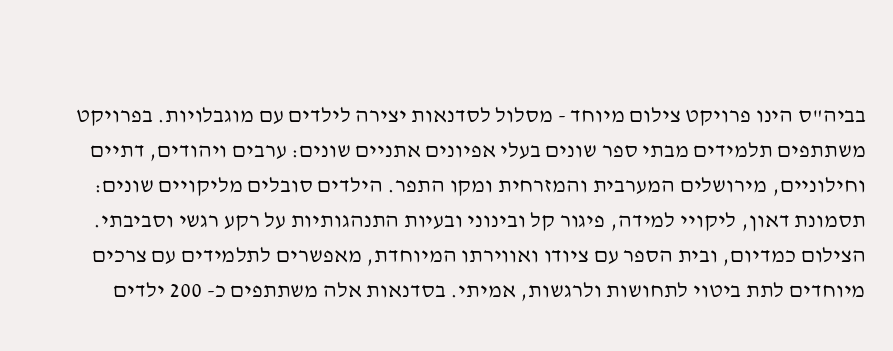בביה"ס הינו פרויקט צילום מיוחד - מסלול לסדנאות יצירה לילדים עם מוגבלויות. בפרויקט משתתפים תלמידים מבתי ספר שונים בעלי אפיונים אתניים שונים: ערבים ויהודים, דתיים וחילוניים, מירושלים המערבית והמזרחית ומקו התפר. הילדים סובלים מליקויים שונים: תסמונת דאון, ליקויי למידה, פיגור קל ובינוני ובעיות התנהגותיות על רקע רגשי וסביבתי. הצילום כמדיום, ובית הספר עם ציודו ואווירתו המיוחדת, מאפשרים לתלמידים עם צרכים מיוחדים לתת ביטוי לתחושות ולרגשות, אמיתי. בסדנאות אלה משתתפים כ- 200 ילדים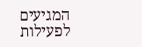המגיעים לפעילות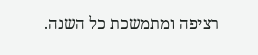רציפה ומתמשכת כל השנה.